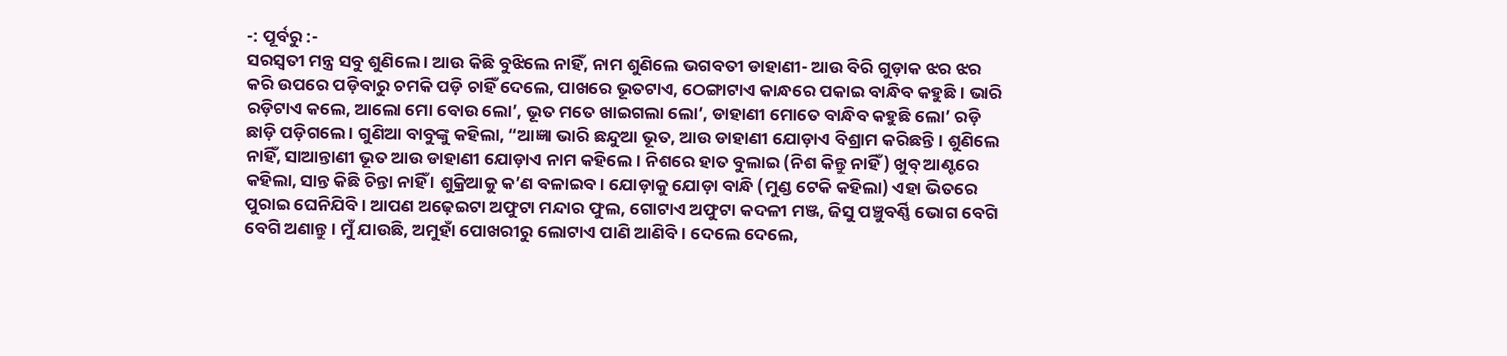-: ପୂର୍ବରୁ :-
ସରସ୍ୱତୀ ମନ୍ତ୍ର ସବୁ ଶୁଣିଲେ । ଆଉ କିଛି ବୁଝିଲେ ନାହିଁ, ନାମ ଶୁଣିଲେ ଭଗବତୀ ଡାହାଣୀ- ଆଉ ବିରି ଗୁଡ଼ାକ ଝର ଝର କରି ଉପରେ ପଡ଼ିବାରୁ ଚମକି ପଡ଼ି ଚାହିଁ ଦେଲେ, ପାଖରେ ଭୂତଟାଏ, ଠେଙ୍ଗାଟାଏ କାନ୍ଧରେ ପକାଇ ବାନ୍ଧିବ କହୁଛି । ଭାରି ରଡ଼ିଟାଏ କଲେ, ଆଲୋ ମୋ ବୋଉ ଲୋ’, ଭୂତ ମତେ ଖାଇଗଲା ଲୋ’, ଡାହାଣୀ ମୋତେ ବାନ୍ଧିବ କହୁଛି ଲୋ’ ରଡ଼ି ଛାଡ଼ି ପଡ଼ିଗଲେ । ଗୁଣିଆ ବାବୁଙ୍କୁ କହିଲା, “ଆଜ୍ଞା ଭାରି ଛନ୍ଦୁଆ ଭୂତ, ଆଉ ଡାହାଣୀ ଯୋଡ଼ାଏ ବିଶ୍ରାମ କରିଛନ୍ତି । ଶୁଣିଲେ ନାହିଁ, ସାଆନ୍ତାଣୀ ଭୂତ ଆଉ ଡାହାଣୀ ଯୋଡ଼ାଏ ନାମ କହିଲେ । ନିଶରେ ହାତ ବୁଲାଇ (ନିଶ କିନ୍ତୁ ନାହିଁ) ଖୁବ୍ ଆଣ୍ଟରେ କହିଲା, ସାନ୍ତ କିଛି ଚିନ୍ତା ନାହିଁ । ଶୁକ୍ରିଆକୁ କ’ଣ ବଳାଇବ । ଯୋଡ଼ାକୁ ଯୋଡ଼ା ବାନ୍ଧି (ମୁଣ୍ଡ ଟେକି କହିଲା) ଏହା ଭିତରେ ପୁରାଇ ଘେନିଯିବି । ଆପଣ ଅଢ଼େଇଟା ଅଫୁଟା ମନ୍ଦାର ଫୁଲ, ଗୋଟାଏ ଅଫୁଟା କଦଳୀ ମଞ୍ଜ, ଜିସୁ ପଞ୍ଚୁବର୍ଣ୍ଣି ଭୋଗ ବେଗି ବେଗି ଅଣାନ୍ତୁ । ମୁଁ ଯାଉଛି, ଅମୁହାଁ ପୋଖରୀରୁ ଲୋଟାଏ ପାଣି ଆଣିବି । ଦେଲେ ଦେଲେ,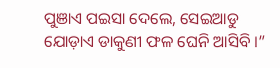ପୁଞାଏ ପଇସା ଦେଲେ, ସେଇଆଡୁ ଯୋଡ଼ାଏ ଡାକୁଣୀ ଫଳ ଘେନି ଆସିବି ।”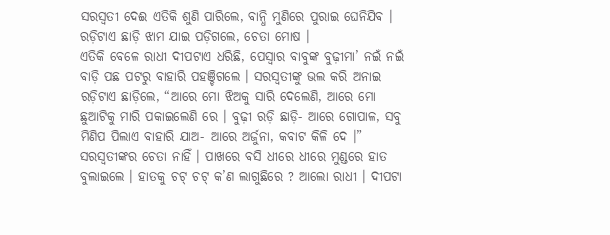ସରସ୍ୱତୀ ଦେଈ ଏତିକି ଶୁଣି ପାରିଲେ, ବାନ୍ଧି ମୁଣିରେ ପୁରାଇ ଘେନିଯିବ । ରଡ଼ିଟାଏ ଛାଡ଼ି ଝାମ ଯାଇ ପଡ଼ିଗଲେ, ଚେତା ମୋଷ ।
ଏତିକି ବେଳେ ରାଧୀ ଦୀପଟାଏ ଧରିଛି, ପେସ୍ୱାର ବାବୁଙ୍କ ବୁଢ଼ୀମା’ ନଇଁ ନଇଁ ବାଡ଼ି ପଛ ପଟରୁ ବାହାରି ପହଞ୍ଚିଗଲେ । ସରସ୍ୱତୀଙ୍କୁ ଭଲ କରି ଅନାଇ ରଡ଼ିଟାଏ ଛାଡ଼ିଲେ, “ଆରେ ମୋ ଝିଅକୁ ସାରି ଦେଲେଣି, ଆରେ ମୋ ଛୁଆଟିକୁ ମାରି ପକାଇଲେଣି ରେ । ବୁଢ଼ୀ ରଡ଼ି ଛାଡ଼ି- ଆରେ ଗୋପାଳ, ସବୁ ମିଣିପ ପିଲାଏ ବାହାରି ଯାଅ- ଆରେ ଅର୍ଜୁନା, କବାଟ କିଳି ଦେ ।”
ସରସ୍ୱତୀଙ୍କର ଚେତା ନାହିଁ । ପାଖରେ ବସି ଧୀରେ ଧୀରେ ମୁଣ୍ଡରେ ହାତ ବୁଲାଇଲେ । ହାତକୁ ଚଟ୍ ଚଟ୍ କ’ଣ ଲାଗୁଛିରେ ? ଆଲୋ ରାଧୀ । ଦୀପଟା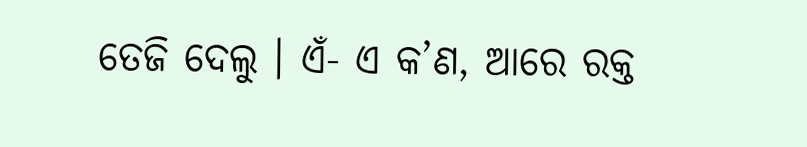ତେଜି ଦେଲୁ । ଏଁ- ଏ କ’ଣ, ଆରେ ରକ୍ତ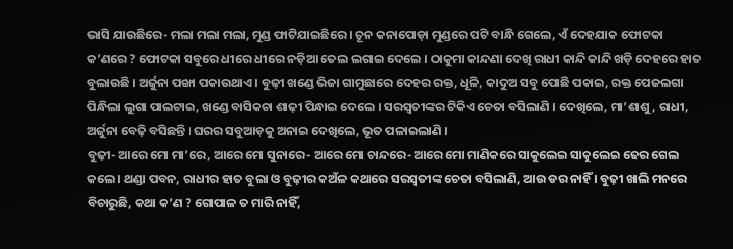ଭାସି ଯାଉଛିରେ- ମଲା ମଲା ମଲା, ମୁଣ୍ଡ ଫାଟିଯାଇଛିରେ । ଚୂନ କନାପୋଡ଼ା ମୁଣ୍ଡରେ ପଟି ବାନ୍ଧି ଗେଲେ, ଏଁ ଦେହଯାକ ଫୋଟକା କ’ଣରେ ? ଫୋଟକା ସବୁରେ ଧୀରେ ଧୀରେ ନଡ଼ିଆ ତେଲ ଲଗାଇ ଦେଲେ । ଠାକୁମା କାନ୍ଦଣା ଦେଖି ରାଧୀ କାନ୍ଦି କାନ୍ଦି ଖଡ଼ି ଦେହରେ ହାତ ବୁଲାଉଛି । ଅର୍ଜୁନା ପଙ୍ଖା ପକାଉଥାଏ । ବୁଢ଼ୀ ଖଣ୍ଡେ ଭିଜା ଗାମୁଛାରେ ଦେହର ରକ୍ତ, ଧୂଳି, କାଦୁଅ ସବୁ ପୋଛି ପକାଇ, ରକ୍ତ ପେଜଲଗା ପିନ୍ଧିଲା ଲୁଗା ପାଲଟାଇ, ଖଣ୍ଡେ ବାସିକଚା ଶାଢ଼ୀ ପିନ୍ଧାଇ ଦେଲେ । ସରସ୍ୱତୀଙ୍କର ଟିକିଏ ଚେତା ବସିଲାଣି । ଦେଖିଲେ, ମା’ଶାଶୁ, ରାଧୀ, ଅର୍ଜୁନା ବେଢ଼ି ବସିଛନ୍ତି । ଘରର ସବୁଆଡ଼କୁ ଅନାଇ ଦେଖିଲେ, ଭୂତ ପଳାଇଲାଣି ।
ବୁଢ଼ୀ- ଆରେ ମୋ ମା’ରେ, ଆରେ ମୋ ସୁନାରେ- ଆରେ ମୋ ଚାନ୍ଦରେ- ଆରେ ମୋ ମାଣିକରେ ସାକୁଲେଇ ସାକୁଲେଇ ଢେର ଗେଲ କଲେ । ଥଣ୍ଡା ପବନ, ରାଧୀର ହାତ ବୁଲା ଓ ବୁଢ଼ୀର କଅଁଳ କଥାରେ ସରସ୍ୱତୀଙ୍କ ଚେତା ବସିଲାଣି, ଆଉ ଡର ନାହିଁ । ବୁଢ଼ୀ ଖାଲି ମନରେ ବିଚାରୁଛି, କଥା କ’ଣ ? ଗୋପାଳ ତ ମାରି ନାହିଁ,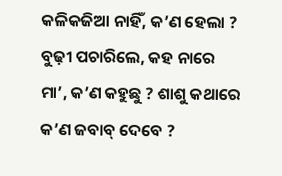କଳିକଜିଆ ନାହିଁ, କ’ଣ ହେଲା ? ବୁଢ଼ୀ ପଚାରିଲେ, କହ ନାରେ ମା’, କ’ଣ କହୁଛୁ ? ଶାଶୁ କଥାରେ କ’ଣ ଜବାବ୍ ଦେବେ ?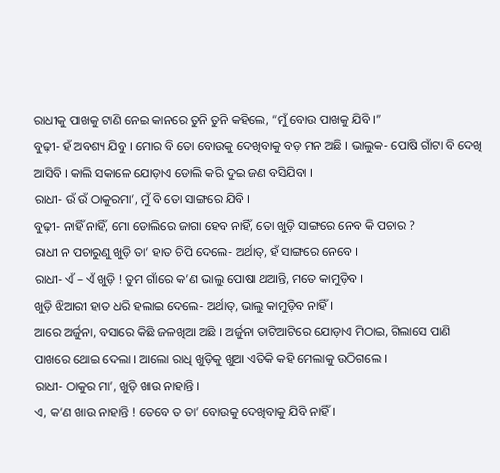ରାଧୀକୁ ପାଖକୁ ଟାଣି ନେଇ କାନରେ ତୁନି ତୁନି କହିଲେ, “ମୁଁ ବୋଉ ପାଖକୁ ଯିବି ।”
ବୁଢ଼ୀ- ହଁ ଅବଶ୍ୟ ଯିବୁ । ମୋର ବି ତୋ ବୋଉକୁ ଦେଖିବାକୁ ବଡ଼ ମନ ଅଛି । ଭାଲୁକ- ପୋଷି ଗାଁଟା ବି ଦେଖି ଆସିବି । କାଲି ସକାଳେ ଯୋଡ଼ାଏ ଡୋଲି କରି ଦୁଇ ଜଣ ବସିଯିବା ।
ରାଧୀ- ଉଁ ଉଁ ଠାକୁରମା’, ମୁଁ ବି ତୋ ସାଙ୍ଗରେ ଯିବି ।
ବୁଢ଼ୀ- ନାହିଁ ନାହିଁ, ମୋ ଡୋଲିରେ ଜାଗା ହେବ ନାହିଁ, ତୋ ଖୁଡ଼ି ସାଙ୍ଗରେ ନେବ କି ପଚାର ?
ରାଧୀ ନ ପଚାରୁଣୁ ଖୁଡ଼ି ତା’ ହାତ ଚିପି ଦେଲେ- ଅର୍ଥାତ୍, ହଁ ସାଙ୍ଗରେ ନେବେ ।
ରାଧୀ- ଏଁ – ଏଁ ଖୁଡ଼ି ! ତୁମ ଗାଁରେ କ’ଣ ଭାଲୁ ପୋଷା ଥଆନ୍ତି, ମତେ କାମୁଡ଼ିବ ।
ଖୁଡ଼ି ଝିଆରୀ ହାତ ଧରି ହଲାଇ ଦେଲେ- ଅର୍ଥାତ୍, ଭାଲୁ କାମୁଡ଼ିବ ନାହିଁ ।
ଆରେ ଅର୍ଜୁନା, ବସାରେ କିଛି ଜଳଖିଆ ଅଛି । ଅର୍ଜୁନା ତାଟିଆଟିରେ ଯୋଡ଼ାଏ ମିଠାଇ, ଗିଲାସେ ପାଣି ପାଖରେ ଥୋଇ ଦେଲା । ଆଲୋ ରାଧି ଖୁଡ଼ିକୁ ଖୁଆ ଏତିକି କହି ମେଲାକୁ ଉଠିଗଲେ ।
ରାଧୀ- ଠାକୁର ମା’, ଖୁଡ଼ି ଖାଉ ନାହାନ୍ତି ।
ଏ, କ’ଣ ଖାଉ ନାହାନ୍ତି ! ତେବେ ତ ତା’ ବୋଉକୁ ଦେଖିବାକୁ ଯିବି ନାହିଁ ।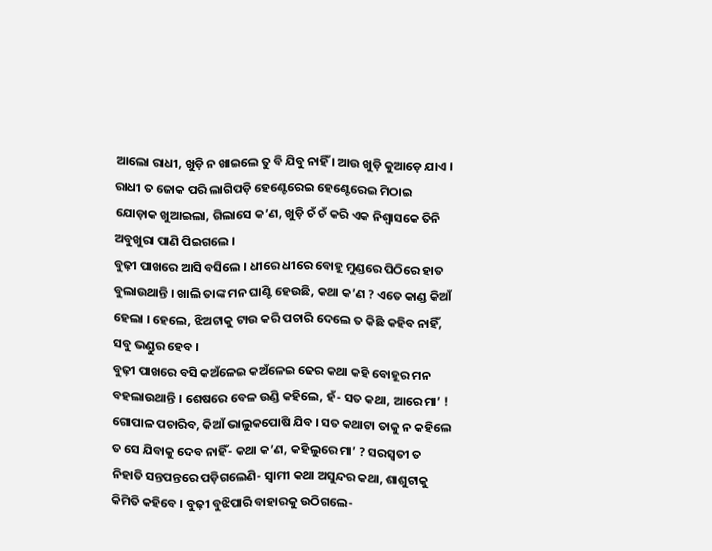ଆଲୋ ରାଧୀ, ଖୁଡ଼ି ନ ଖାଇଲେ ତୁ ବି ଯିବୁ ନାହିଁ । ଆଉ ଖୁଡ଼ି କୁଆଡ଼େ ଯାଏ । ରାଧୀ ତ ଜୋକ ପରି ଲାଗିପଡ଼ି ହେଣ୍ଟେରେଇ ହେଣ୍ଟେରେଇ ମିଠାଇ ଯୋଡ଼ାକ ଖୁଆଇଲା, ଗିଲାସେ କ’ଣ, ଖୁଡ଼ି ଚଁ ଚଁ କରି ଏକ ନିଶ୍ୱାସକେ ତିନି ଅବୁଖୁରା ପାଣି ପିଇଗଲେ ।
ବୁଢ଼ୀ ପାଖରେ ଆସି ବସିଲେ । ଧୀରେ ଧୀରେ ବୋହୂ ମୁଣ୍ଡରେ ପିଠିରେ ହାତ ବୁଲାଉଥାନ୍ତି । ଖାଲି ତାଙ୍କ ମନ ଘାଣ୍ଟି ହେଉଛି, କଥା କ’ଣ ? ଏତେ କାଣ୍ଡ କିଆଁ ହେଲା । ହେଲେ, ଝିଅଟାକୁ ଟାଉ କରି ପଚାରି ଦେଲେ ତ କିଛି କହିବ ନାହିଁ, ସବୁ ଭଣ୍ଡୁର ହେବ ।
ବୁଢ଼ୀ ପାଖରେ ବସି କଅଁଳେଇ କଅଁଳେଇ ଢେର କଥା କହି ବୋହୂର ମନ ବହଲାଉଥାନ୍ତି । ଶେଷରେ ବେଳ ଉଣ୍ଡି କହିଲେ, ହଁ- ସତ କଥା, ଆରେ ମା’ ! ଗୋପାଳ ପଚାରିବ, କିଆଁ ଭାଲୁକପୋଷି ଯିବ । ସତ କଥାଟା ତାକୁ ନ କହିଲେ ତ ସେ ଯିବାକୁ ଦେବ ନାହିଁ- କଥା କ’ଣ, କହିଲୁରେ ମା’ ? ସରସ୍ୱତୀ ତ ନିହାତି ସନ୍ତପନ୍ତରେ ପଡ଼ିଗଲେଣି- ସ୍ୱାମୀ କଥା ଅସୁନ୍ଦର କଥା, ଶାଶୁଟାକୁ କିମିତି କହିବେ । ବୁଢ଼ୀ ବୁଝିପାରି ବାହାରକୁ ଉଠିଗଲେ-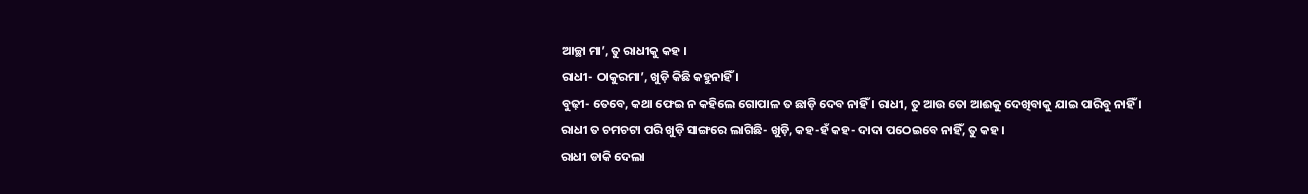ଆଚ୍ଛା ମା’, ତୁ ରାଧୀକୁ କହ ।
ରାଧୀ- ଠାକୁରମା’, ଖୁଡ଼ି କିଛି କହୁନାହିଁ ।
ବୁଢ଼ୀ- ତେବେ, କଥା ଫେଇ ନ କହିଲେ ଗୋପାଳ ତ ଛାଡ଼ି ଦେବ ନାହିଁ । ରାଧୀ, ତୁ ଆଉ ତୋ ଆଈକୁ ଦେଖିବାକୁ ଯାଇ ପାରିବୁ ନାହିଁ ।
ରାଧୀ ତ ଚମଚଟା ପରି ଖୁଡ଼ି ସାଙ୍ଗରେ ଲାଗିଛି- ଖୁଡ଼ି, କହ-ହଁ କହ- ଦାଦା ପଠେଇବେ ନାହିଁ, ତୁ କହ ।
ରାଧୀ ଡାକି ଦେଲା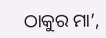ଠାକୁର ମା’,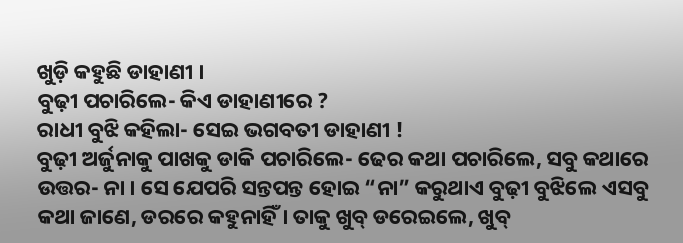ଖୁଡ଼ି କହୁଛି ଡାହାଣୀ ।
ବୁଢ଼ୀ ପଚାରିଲେ- କିଏ ଡାହାଣୀରେ ?
ରାଧୀ ବୁଝି କହିଲା- ସେଇ ଭଗବତୀ ଡାହାଣୀ !
ବୁଢ଼ୀ ଅର୍ଜୁନାକୁ ପାଖକୁ ଡାକି ପଚାରିଲେ- ଢେର କଥା ପଚାରିଲେ, ସବୁ କଥାରେ ଉତ୍ତର- ନା । ସେ ଯେପରି ସନ୍ତପନ୍ତ ହୋଇ “ନା” କରୁଥାଏ ବୁଢ଼ୀ ବୁଝିଲେ ଏସବୁ କଥା ଜାଣେ, ଡରରେ କହୁନାହିଁ । ତାକୁ ଖୁବ୍ ଡରେଇଲେ, ଖୁବ୍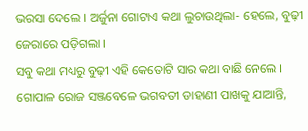ଭରସା ଦେଲେ । ଅର୍ଜୁନା ଗୋଟାଏ କଥା ଲୁଚାଉଥିଲା- ହେଲେ, ବୁଢ଼ୀ ଜେରାରେ ପଡ଼ିଗଲା ।
ସବୁ କଥା ମଧ୍ୟରୁ ବୁଢ଼ୀ ଏହି କେତୋଟି ସାର କଥା ବାଛି ନେଲେ । ଗୋପାଳ ରୋଜ ସଞ୍ଜବେଳେ ଭଗବତୀ ଡାହାଣୀ ପାଖକୁ ଯାଆନ୍ତି,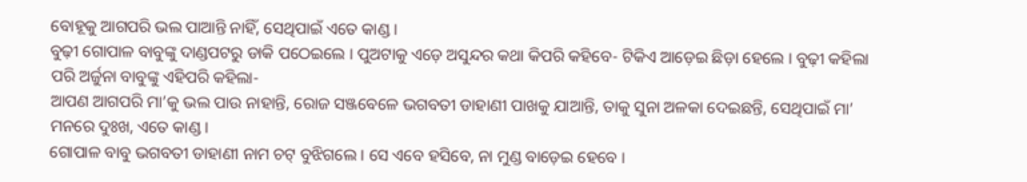ବୋହୂକୁ ଆଗପରି ଭଲ ପାଆନ୍ତି ନାହିଁ, ସେଥିପାଇଁ ଏତେ କାଣ୍ଡ ।
ବୁଢ଼ୀ ଗୋପାଳ ବାବୁଙ୍କୁ ଦାଣ୍ଡପଟରୁ ଡାକି ପଠେଇଲେ । ପୁଅଟାକୁ ଏଡ଼େ ଅସୁନ୍ଦର କଥା କିପରି କହିବେ- ଟିକିଏ ଆଡ଼େଇ ଛିଡ଼ା ହେଲେ । ବୁଢ଼ୀ କହିଲା ପରି ଅର୍ଜୁନା ବାବୁଙ୍କୁ ଏହିପରି କହିଲା-
ଆପଣ ଆଗପରି ମା’କୁ ଭଲ ପାଉ ନାହାନ୍ତି, ରୋଜ ସଞ୍ଜବେଳେ ଭଗବତୀ ଡାହାଣୀ ପାଖକୁ ଯାଆନ୍ତି, ତାକୁ ସୁନା ଅଳକା ଦେଇଛନ୍ତି, ସେଥିପାଇଁ ମା’ ମନରେ ଦୁଃଖ, ଏତେ କାଣ୍ଡ ।
ଗୋପାଳ ବାବୁ ଭଗବତୀ ଡାହାଣୀ ନାମ ଚଟ୍ ବୁଝିଗଲେ । ସେ ଏବେ ହସିବେ, ନା ମୁଣ୍ଡ ବାଡ଼େଇ ହେବେ ।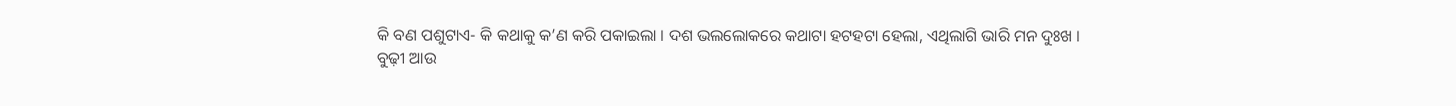କି ବଣ ପଶୁଟାଏ- କି କଥାକୁ କ’ଣ କରି ପକାଇଲା । ଦଶ ଭଲଲୋକରେ କଥାଟା ହଟହଟା ହେଲା, ଏଥିଲାଗି ଭାରି ମନ ଦୁଃଖ ।
ବୁଢ଼ୀ ଆଉ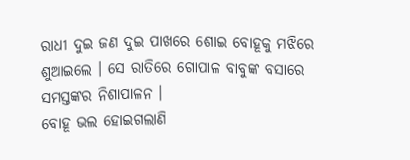ରାଧୀ ଦୁଇ ଜଣ ଦୁଇ ପାଖରେ ଶୋଇ ବୋହୂକୁ ମଝିରେ ଶୁଆଇଲେ । ସେ ରାତିରେ ଗୋପାଳ ବାବୁଙ୍କ ବସାରେ ସମସ୍ତଙ୍କର ନିଶାପାଳନ ।
ବୋହୂ ଭଲ ହୋଇଗଲାଣି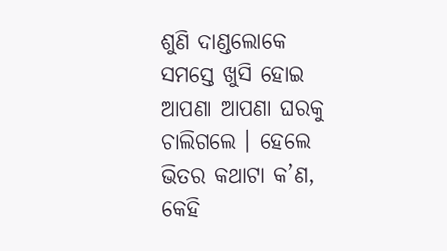ଶୁଣି ଦାଣ୍ଡଲୋକେ ସମସ୍ତେ ଖୁସି ହୋଇ ଆପଣା ଆପଣା ଘରକୁ ଚାଲିଗଲେ । ହେଲେ ଭିତର କଥାଟା କ’ଣ, କେହି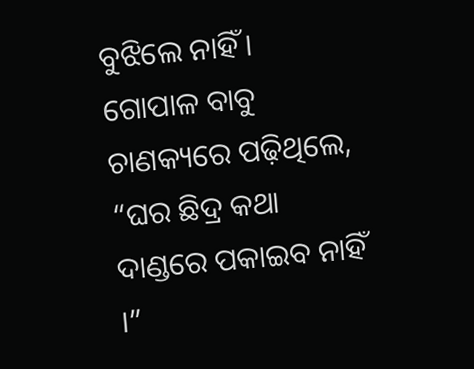ବୁଝିଲେ ନାହିଁ । ଗୋପାଳ ବାବୁ ଚାଣକ୍ୟରେ ପଢ଼ିଥିଲେ, “ଘର ଛିଦ୍ର କଥା ଦାଣ୍ଡରେ ପକାଇବ ନାହିଁ ।”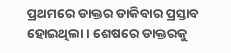ପ୍ରଥମରେ ଡାକ୍ତର ଡାକିବାର ପ୍ରସ୍ତାବ ହୋଇଥିଲା । ଶେଷରେ ଡାକ୍ତରକୁ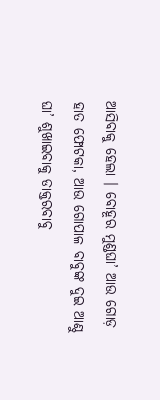ଆସିବାକୁ ହେଲା । ବୋହୂର ମୁଣ୍ଡଘା’ ଆଉ ଗୋଡ଼ ହାତ ଫୋଟକା, ଆଉ ଗୋପାଳ ବାବୁଙ୍କ ଦୁଇ ଆଣ୍ଠୁ ଘା’ ଶୁଖାଇବାକୁ ଡାକ୍ତରବାବୁ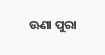ଊଣା ପୁରା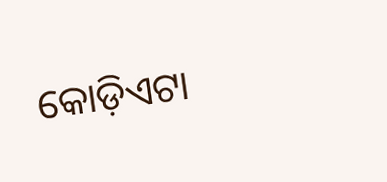କୋଡ଼ିଏଟା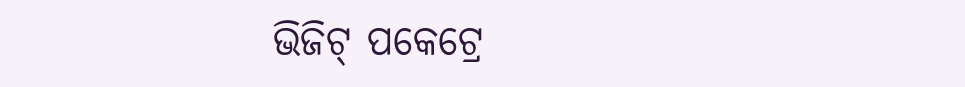ଭିଜିଟ୍ ପକେଟ୍ରେ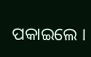ପକାଇଲେ ।